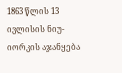1863 წლის 13 ივლისის ნიუ-იორკის აჯანყება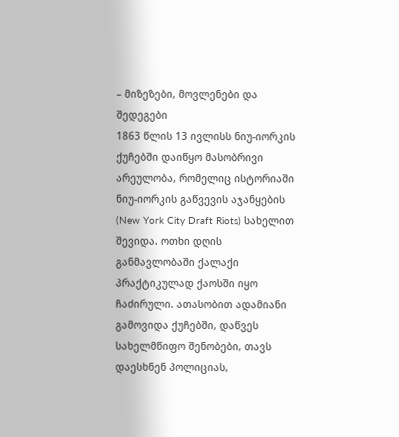– მიზეზები, მოვლენები და შედეგები
1863 წლის 13 ივლისს ნიუ-იორკის ქუჩებში დაიწყო მასობრივი არეულობა, რომელიც ისტორიაში ნიუ-იორკის გაწვევის აჯანყების (New York City Draft Riots) სახელით შევიდა. ოთხი დღის განმავლობაში ქალაქი პრაქტიკულად ქაოსში იყო ჩაძირული. ათასობით ადამიანი გამოვიდა ქუჩებში, დაწვეს სახელმწიფო შენობები, თავს დაესხნენ პოლიციას,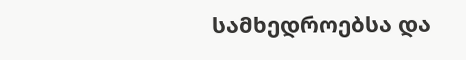სამხედროებსა და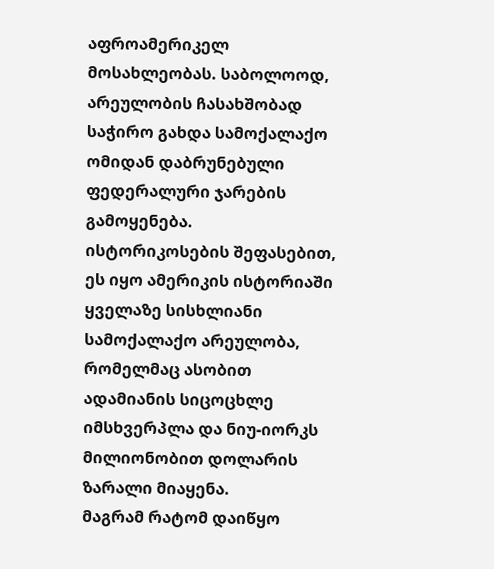აფროამერიკელ მოსახლეობას. საბოლოოდ, არეულობის ჩასახშობად საჭირო გახდა სამოქალაქო ომიდან დაბრუნებული ფედერალური ჯარების გამოყენება.
ისტორიკოსების შეფასებით, ეს იყო ამერიკის ისტორიაში ყველაზე სისხლიანი სამოქალაქო არეულობა, რომელმაც ასობით ადამიანის სიცოცხლე იმსხვერპლა და ნიუ-იორკს მილიონობით დოლარის ზარალი მიაყენა.
მაგრამ რატომ დაიწყო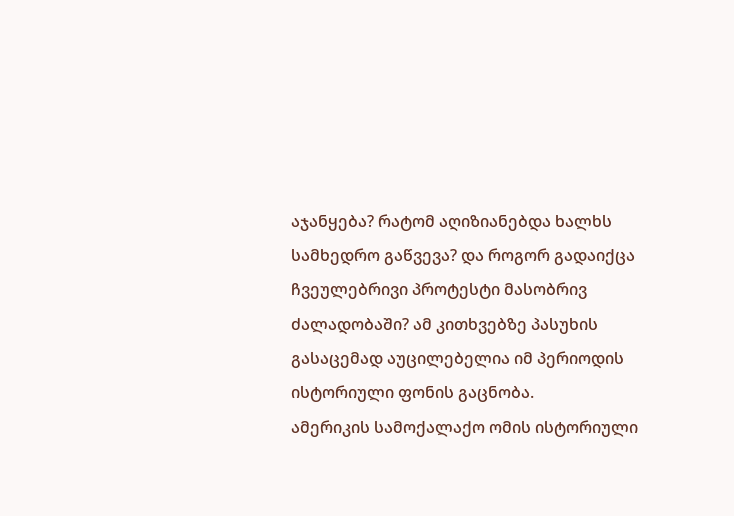აჯანყება? რატომ აღიზიანებდა ხალხს სამხედრო გაწვევა? და როგორ გადაიქცა ჩვეულებრივი პროტესტი მასობრივ ძალადობაში? ამ კითხვებზე პასუხის გასაცემად აუცილებელია იმ პერიოდის ისტორიული ფონის გაცნობა.
ამერიკის სამოქალაქო ომის ისტორიული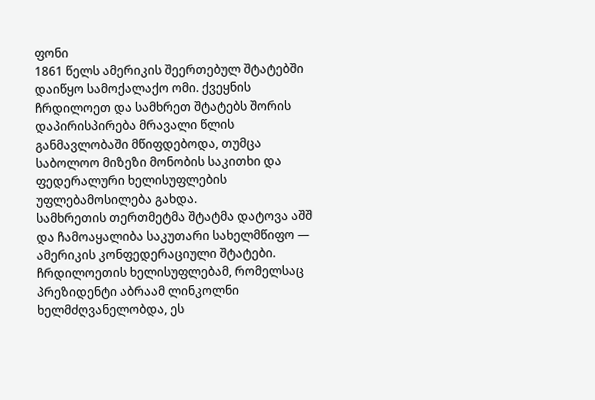ფონი
1861 წელს ამერიკის შეერთებულ შტატებში დაიწყო სამოქალაქო ომი. ქვეყნის ჩრდილოეთ და სამხრეთ შტატებს შორის დაპირისპირება მრავალი წლის განმავლობაში მწიფდებოდა, თუმცა საბოლოო მიზეზი მონობის საკითხი და ფედერალური ხელისუფლების უფლებამოსილება გახდა.
სამხრეთის თერთმეტმა შტატმა დატოვა აშშ და ჩამოაყალიბა საკუთარი სახელმწიფო — ამერიკის კონფედერაციული შტატები. ჩრდილოეთის ხელისუფლებამ, რომელსაც პრეზიდენტი აბრაამ ლინკოლნი ხელმძღვანელობდა, ეს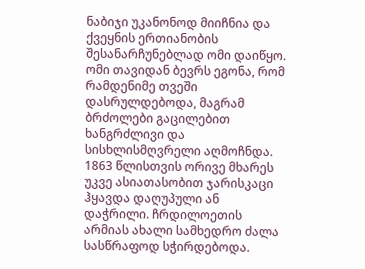ნაბიჯი უკანონოდ მიიჩნია და ქვეყნის ერთიანობის შესანარჩუნებლად ომი დაიწყო.
ომი თავიდან ბევრს ეგონა, რომ რამდენიმე თვეში დასრულდებოდა, მაგრამ ბრძოლები გაცილებით ხანგრძლივი და სისხლისმღვრელი აღმოჩნდა.
1863 წლისთვის ორივე მხარეს უკვე ასიათასობით ჯარისკაცი ჰყავდა დაღუპული ან დაჭრილი. ჩრდილოეთის არმიას ახალი სამხედრო ძალა სასწრაფოდ სჭირდებოდა.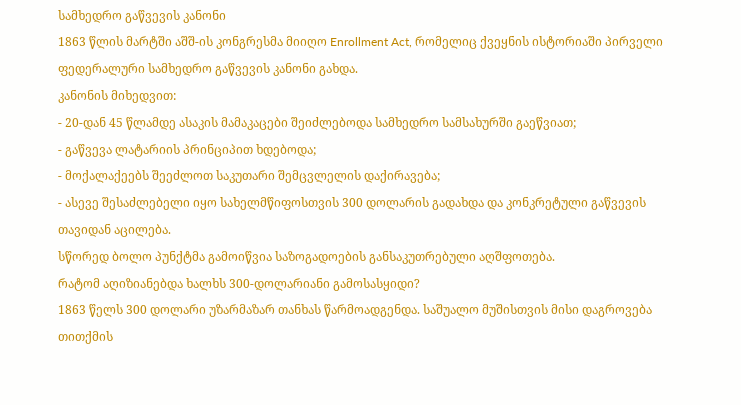სამხედრო გაწვევის კანონი
1863 წლის მარტში აშშ-ის კონგრესმა მიიღო Enrollment Act, რომელიც ქვეყნის ისტორიაში პირველი ფედერალური სამხედრო გაწვევის კანონი გახდა.
კანონის მიხედვით:
- 20-დან 45 წლამდე ასაკის მამაკაცები შეიძლებოდა სამხედრო სამსახურში გაეწვიათ;
- გაწვევა ლატარიის პრინციპით ხდებოდა;
- მოქალაქეებს შეეძლოთ საკუთარი შემცვლელის დაქირავება;
- ასევე შესაძლებელი იყო სახელმწიფოსთვის 300 დოლარის გადახდა და კონკრეტული გაწვევის თავიდან აცილება.
სწორედ ბოლო პუნქტმა გამოიწვია საზოგადოების განსაკუთრებული აღშფოთება.
რატომ აღიზიანებდა ხალხს 300-დოლარიანი გამოსასყიდი?
1863 წელს 300 დოლარი უზარმაზარ თანხას წარმოადგენდა. საშუალო მუშისთვის მისი დაგროვება თითქმის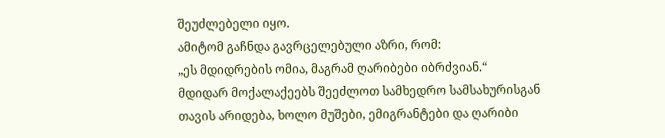შეუძლებელი იყო.
ამიტომ გაჩნდა გავრცელებული აზრი, რომ:
„ეს მდიდრების ომია, მაგრამ ღარიბები იბრძვიან.“
მდიდარ მოქალაქეებს შეეძლოთ სამხედრო სამსახურისგან თავის არიდება, ხოლო მუშები, ემიგრანტები და ღარიბი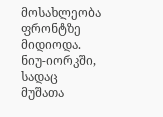მოსახლეობა ფრონტზე მიდიოდა.
ნიუ-იორკში, სადაც მუშათა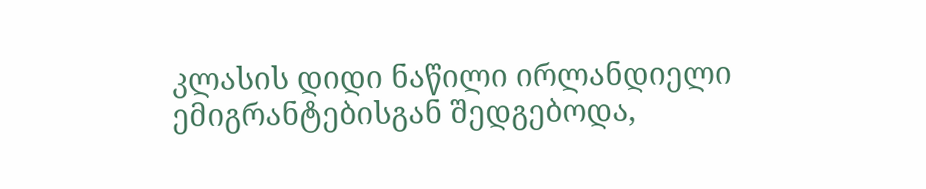კლასის დიდი ნაწილი ირლანდიელი ემიგრანტებისგან შედგებოდა,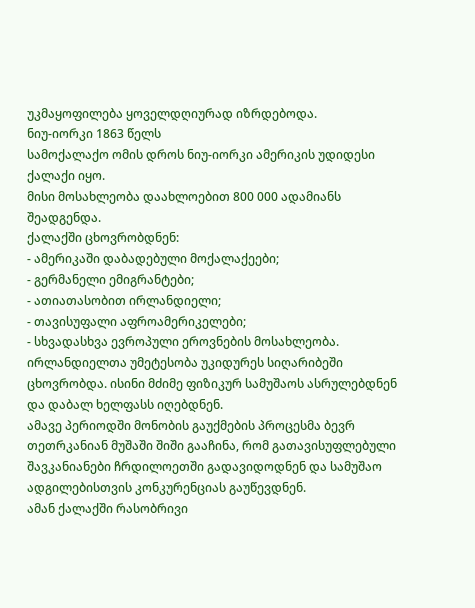უკმაყოფილება ყოველდღიურად იზრდებოდა.
ნიუ-იორკი 1863 წელს
სამოქალაქო ომის დროს ნიუ-იორკი ამერიკის უდიდესი ქალაქი იყო.
მისი მოსახლეობა დაახლოებით 800 000 ადამიანს შეადგენდა.
ქალაქში ცხოვრობდნენ:
- ამერიკაში დაბადებული მოქალაქეები;
- გერმანელი ემიგრანტები;
- ათიათასობით ირლანდიელი;
- თავისუფალი აფროამერიკელები;
- სხვადასხვა ევროპული ეროვნების მოსახლეობა.
ირლანდიელთა უმეტესობა უკიდურეს სიღარიბეში ცხოვრობდა. ისინი მძიმე ფიზიკურ სამუშაოს ასრულებდნენ და დაბალ ხელფასს იღებდნენ.
ამავე პერიოდში მონობის გაუქმების პროცესმა ბევრ თეთრკანიან მუშაში შიში გააჩინა, რომ გათავისუფლებული შავკანიანები ჩრდილოეთში გადავიდოდნენ და სამუშაო ადგილებისთვის კონკურენციას გაუწევდნენ.
ამან ქალაქში რასობრივი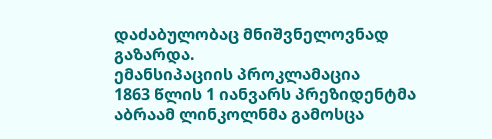დაძაბულობაც მნიშვნელოვნად გაზარდა.
ემანსიპაციის პროკლამაცია
1863 წლის 1 იანვარს პრეზიდენტმა აბრაამ ლინკოლნმა გამოსცა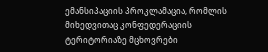ემანსიპაციის პროკლამაცია, რომლის მიხედვითაც კონფედერაციის ტერიტორიაზე მცხოვრები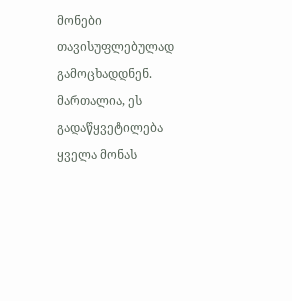მონები თავისუფლებულად გამოცხადდნენ.
მართალია, ეს გადაწყვეტილება ყველა მონას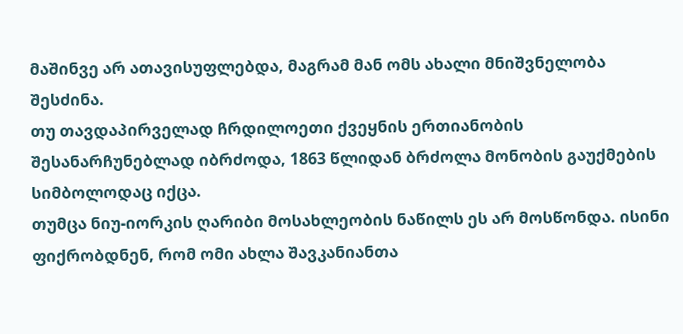მაშინვე არ ათავისუფლებდა, მაგრამ მან ომს ახალი მნიშვნელობა შესძინა.
თუ თავდაპირველად ჩრდილოეთი ქვეყნის ერთიანობის შესანარჩუნებლად იბრძოდა, 1863 წლიდან ბრძოლა მონობის გაუქმების სიმბოლოდაც იქცა.
თუმცა ნიუ-იორკის ღარიბი მოსახლეობის ნაწილს ეს არ მოსწონდა. ისინი ფიქრობდნენ, რომ ომი ახლა შავკანიანთა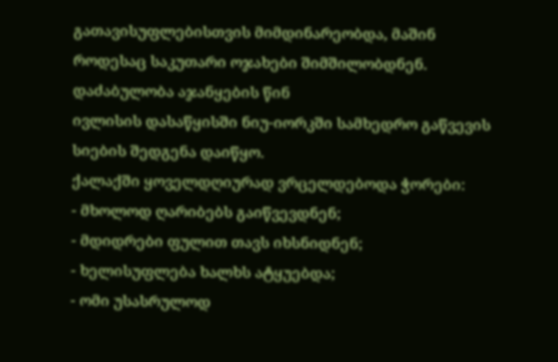გათავისუფლებისთვის მიმდინარეობდა, მაშინ როდესაც საკუთარი ოჯახები შიმშილობდნენ.
დაძაბულობა აჯანყების წინ
ივლისის დასაწყისში ნიუ-იორკში სამხედრო გაწვევის სიების შედგენა დაიწყო.
ქალაქში ყოველდღიურად ვრცელდებოდა ჭორები:
- მხოლოდ ღარიბებს გაიწვევდნენ;
- მდიდრები ფულით თავს იხსნიდნენ;
- ხელისუფლება ხალხს ატყუებდა;
- ომი უსასრულოდ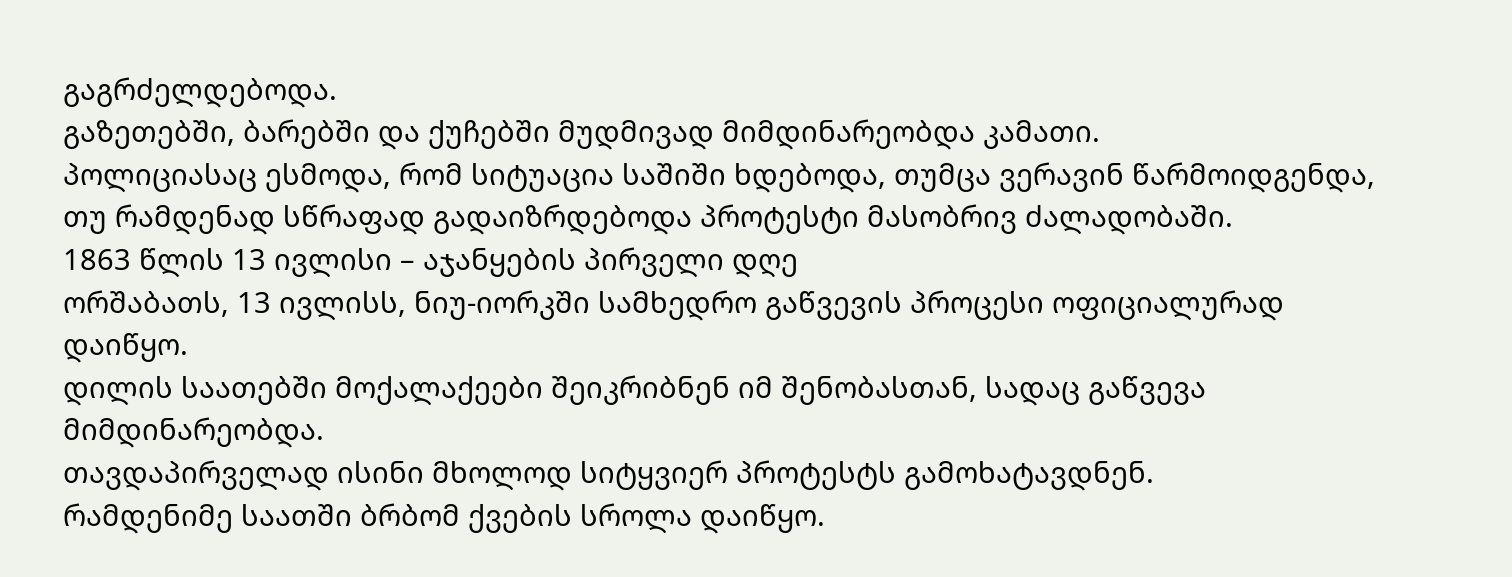გაგრძელდებოდა.
გაზეთებში, ბარებში და ქუჩებში მუდმივად მიმდინარეობდა კამათი.
პოლიციასაც ესმოდა, რომ სიტუაცია საშიში ხდებოდა, თუმცა ვერავინ წარმოიდგენდა, თუ რამდენად სწრაფად გადაიზრდებოდა პროტესტი მასობრივ ძალადობაში.
1863 წლის 13 ივლისი – აჯანყების პირველი დღე
ორშაბათს, 13 ივლისს, ნიუ-იორკში სამხედრო გაწვევის პროცესი ოფიციალურად დაიწყო.
დილის საათებში მოქალაქეები შეიკრიბნენ იმ შენობასთან, სადაც გაწვევა მიმდინარეობდა.
თავდაპირველად ისინი მხოლოდ სიტყვიერ პროტესტს გამოხატავდნენ.
რამდენიმე საათში ბრბომ ქვების სროლა დაიწყო.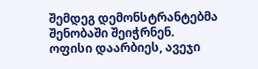შემდეგ დემონსტრანტებმა შენობაში შეიჭრნენ.
ოფისი დაარბიეს, ავეჯი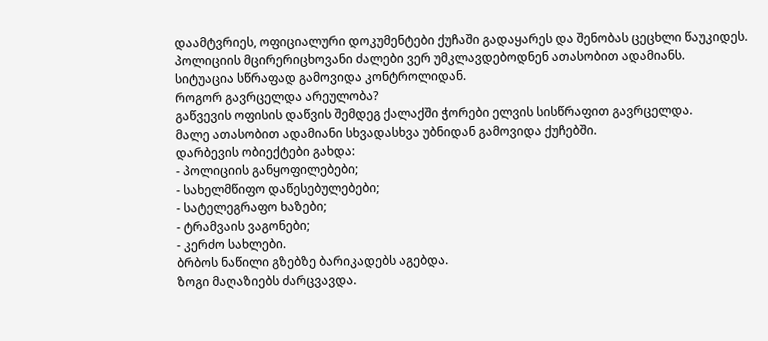დაამტვრიეს, ოფიციალური დოკუმენტები ქუჩაში გადაყარეს და შენობას ცეცხლი წაუკიდეს.
პოლიციის მცირერიცხოვანი ძალები ვერ უმკლავდებოდნენ ათასობით ადამიანს.
სიტუაცია სწრაფად გამოვიდა კონტროლიდან.
როგორ გავრცელდა არეულობა?
გაწვევის ოფისის დაწვის შემდეგ ქალაქში ჭორები ელვის სისწრაფით გავრცელდა.
მალე ათასობით ადამიანი სხვადასხვა უბნიდან გამოვიდა ქუჩებში.
დარბევის ობიექტები გახდა:
- პოლიციის განყოფილებები;
- სახელმწიფო დაწესებულებები;
- სატელეგრაფო ხაზები;
- ტრამვაის ვაგონები;
- კერძო სახლები.
ბრბოს ნაწილი გზებზე ბარიკადებს აგებდა.
ზოგი მაღაზიებს ძარცვავდა.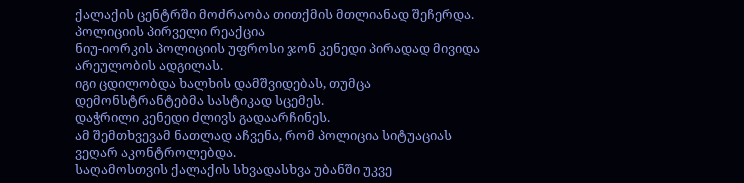ქალაქის ცენტრში მოძრაობა თითქმის მთლიანად შეჩერდა.
პოლიციის პირველი რეაქცია
ნიუ-იორკის პოლიციის უფროსი ჯონ კენედი პირადად მივიდა არეულობის ადგილას.
იგი ცდილობდა ხალხის დამშვიდებას, თუმცა დემონსტრანტებმა სასტიკად სცემეს.
დაჭრილი კენედი ძლივს გადაარჩინეს.
ამ შემთხვევამ ნათლად აჩვენა, რომ პოლიცია სიტუაციას ვეღარ აკონტროლებდა.
საღამოსთვის ქალაქის სხვადასხვა უბანში უკვე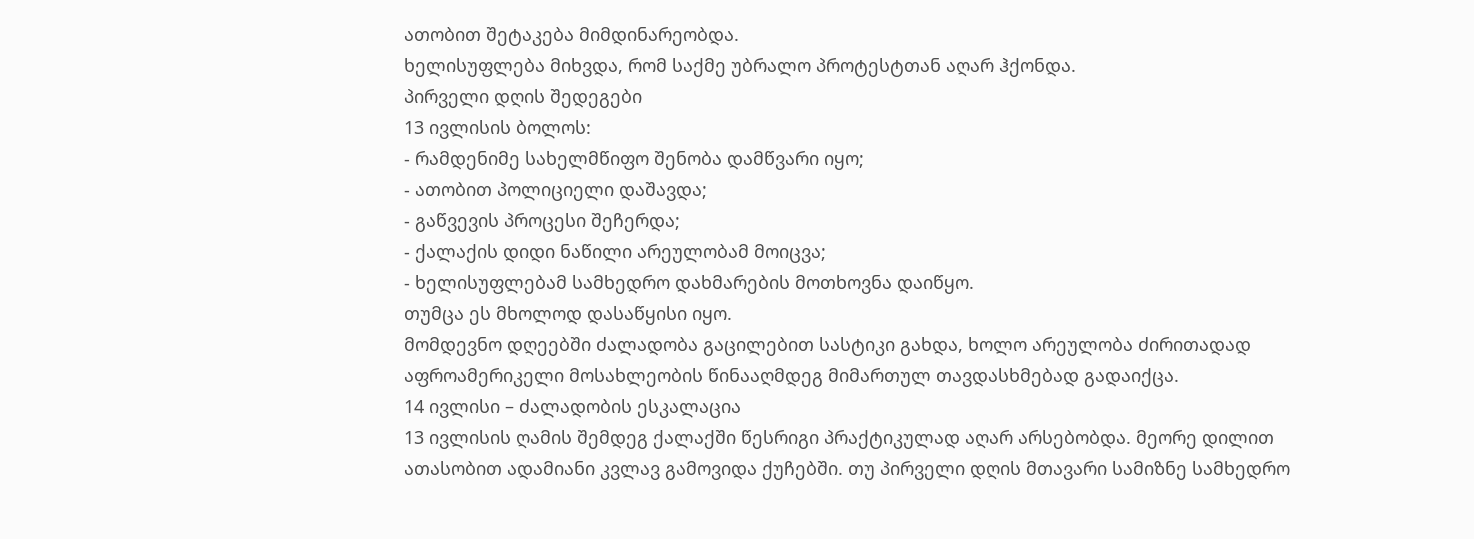ათობით შეტაკება მიმდინარეობდა.
ხელისუფლება მიხვდა, რომ საქმე უბრალო პროტესტთან აღარ ჰქონდა.
პირველი დღის შედეგები
13 ივლისის ბოლოს:
- რამდენიმე სახელმწიფო შენობა დამწვარი იყო;
- ათობით პოლიციელი დაშავდა;
- გაწვევის პროცესი შეჩერდა;
- ქალაქის დიდი ნაწილი არეულობამ მოიცვა;
- ხელისუფლებამ სამხედრო დახმარების მოთხოვნა დაიწყო.
თუმცა ეს მხოლოდ დასაწყისი იყო.
მომდევნო დღეებში ძალადობა გაცილებით სასტიკი გახდა, ხოლო არეულობა ძირითადად აფროამერიკელი მოსახლეობის წინააღმდეგ მიმართულ თავდასხმებად გადაიქცა.
14 ივლისი – ძალადობის ესკალაცია
13 ივლისის ღამის შემდეგ ქალაქში წესრიგი პრაქტიკულად აღარ არსებობდა. მეორე დილით ათასობით ადამიანი კვლავ გამოვიდა ქუჩებში. თუ პირველი დღის მთავარი სამიზნე სამხედრო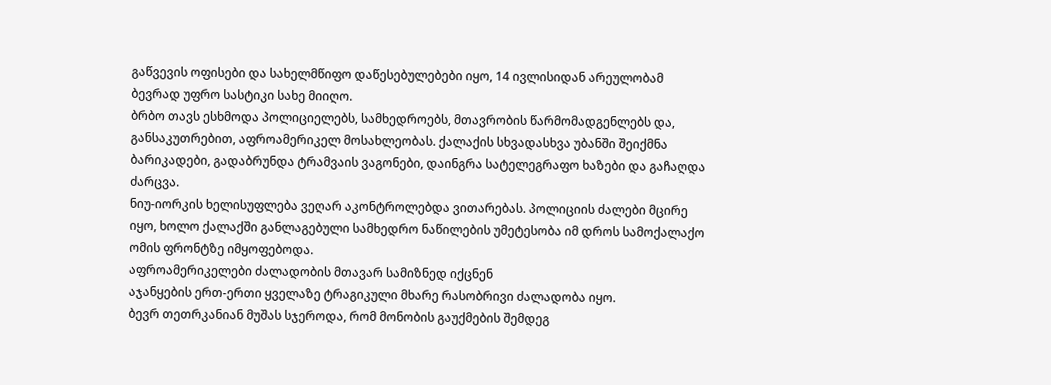გაწვევის ოფისები და სახელმწიფო დაწესებულებები იყო, 14 ივლისიდან არეულობამ ბევრად უფრო სასტიკი სახე მიიღო.
ბრბო თავს ესხმოდა პოლიციელებს, სამხედროებს, მთავრობის წარმომადგენლებს და, განსაკუთრებით, აფროამერიკელ მოსახლეობას. ქალაქის სხვადასხვა უბანში შეიქმნა ბარიკადები, გადაბრუნდა ტრამვაის ვაგონები, დაინგრა სატელეგრაფო ხაზები და გაჩაღდა ძარცვა.
ნიუ-იორკის ხელისუფლება ვეღარ აკონტროლებდა ვითარებას. პოლიციის ძალები მცირე იყო, ხოლო ქალაქში განლაგებული სამხედრო ნაწილების უმეტესობა იმ დროს სამოქალაქო ომის ფრონტზე იმყოფებოდა.
აფროამერიკელები ძალადობის მთავარ სამიზნედ იქცნენ
აჯანყების ერთ-ერთი ყველაზე ტრაგიკული მხარე რასობრივი ძალადობა იყო.
ბევრ თეთრკანიან მუშას სჯეროდა, რომ მონობის გაუქმების შემდეგ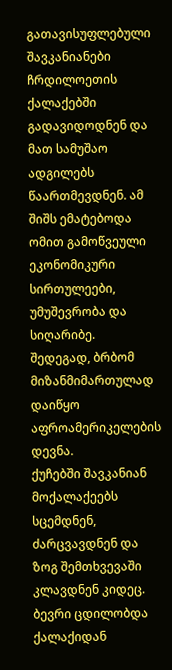გათავისუფლებული შავკანიანები ჩრდილოეთის ქალაქებში გადავიდოდნენ და მათ სამუშაო ადგილებს წაართმევდნენ. ამ შიშს ემატებოდა ომით გამოწვეული ეკონომიკური სირთულეები, უმუშევრობა და სიღარიბე.
შედეგად, ბრბომ მიზანმიმართულად დაიწყო აფროამერიკელების დევნა.
ქუჩებში შავკანიან მოქალაქეებს სცემდნენ, ძარცვავდნენ და ზოგ შემთხვევაში კლავდნენ კიდეც. ბევრი ცდილობდა ქალაქიდან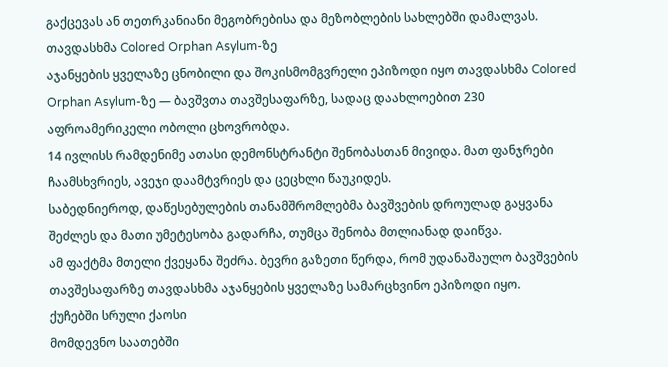გაქცევას ან თეთრკანიანი მეგობრებისა და მეზობლების სახლებში დამალვას.
თავდასხმა Colored Orphan Asylum-ზე
აჯანყების ყველაზე ცნობილი და შოკისმომგვრელი ეპიზოდი იყო თავდასხმა Colored Orphan Asylum-ზე — ბავშვთა თავშესაფარზე, სადაც დაახლოებით 230 აფროამერიკელი ობოლი ცხოვრობდა.
14 ივლისს რამდენიმე ათასი დემონსტრანტი შენობასთან მივიდა. მათ ფანჯრები ჩაამსხვრიეს, ავეჯი დაამტვრიეს და ცეცხლი წაუკიდეს.
საბედნიეროდ, დაწესებულების თანამშრომლებმა ბავშვების დროულად გაყვანა შეძლეს და მათი უმეტესობა გადარჩა, თუმცა შენობა მთლიანად დაიწვა.
ამ ფაქტმა მთელი ქვეყანა შეძრა. ბევრი გაზეთი წერდა, რომ უდანაშაულო ბავშვების თავშესაფარზე თავდასხმა აჯანყების ყველაზე სამარცხვინო ეპიზოდი იყო.
ქუჩებში სრული ქაოსი
მომდევნო საათებში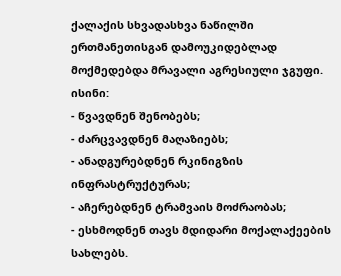ქალაქის სხვადასხვა ნაწილში ერთმანეთისგან დამოუკიდებლად მოქმედებდა მრავალი აგრესიული ჯგუფი.
ისინი:
- წვავდნენ შენობებს;
- ძარცვავდნენ მაღაზიებს;
- ანადგურებდნენ რკინიგზის ინფრასტრუქტურას;
- აჩერებდნენ ტრამვაის მოძრაობას;
- ესხმოდნენ თავს მდიდარი მოქალაქეების სახლებს.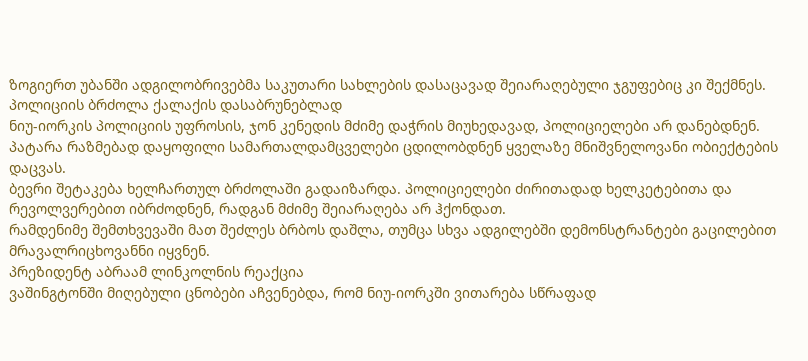ზოგიერთ უბანში ადგილობრივებმა საკუთარი სახლების დასაცავად შეიარაღებული ჯგუფებიც კი შექმნეს.
პოლიციის ბრძოლა ქალაქის დასაბრუნებლად
ნიუ-იორკის პოლიციის უფროსის, ჯონ კენედის მძიმე დაჭრის მიუხედავად, პოლიციელები არ დანებდნენ.
პატარა რაზმებად დაყოფილი სამართალდამცველები ცდილობდნენ ყველაზე მნიშვნელოვანი ობიექტების დაცვას.
ბევრი შეტაკება ხელჩართულ ბრძოლაში გადაიზარდა. პოლიციელები ძირითადად ხელკეტებითა და რევოლვერებით იბრძოდნენ, რადგან მძიმე შეიარაღება არ ჰქონდათ.
რამდენიმე შემთხვევაში მათ შეძლეს ბრბოს დაშლა, თუმცა სხვა ადგილებში დემონსტრანტები გაცილებით მრავალრიცხოვანნი იყვნენ.
პრეზიდენტ აბრაამ ლინკოლნის რეაქცია
ვაშინგტონში მიღებული ცნობები აჩვენებდა, რომ ნიუ-იორკში ვითარება სწრაფად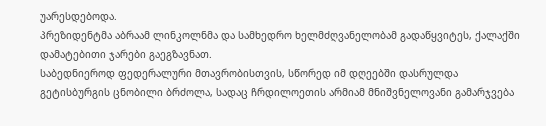უარესდებოდა.
პრეზიდენტმა აბრაამ ლინკოლნმა და სამხედრო ხელმძღვანელობამ გადაწყვიტეს, ქალაქში დამატებითი ჯარები გაეგზავნათ.
საბედნიეროდ ფედერალური მთავრობისთვის, სწორედ იმ დღეებში დასრულდა გეტისბურგის ცნობილი ბრძოლა, სადაც ჩრდილოეთის არმიამ მნიშვნელოვანი გამარჯვება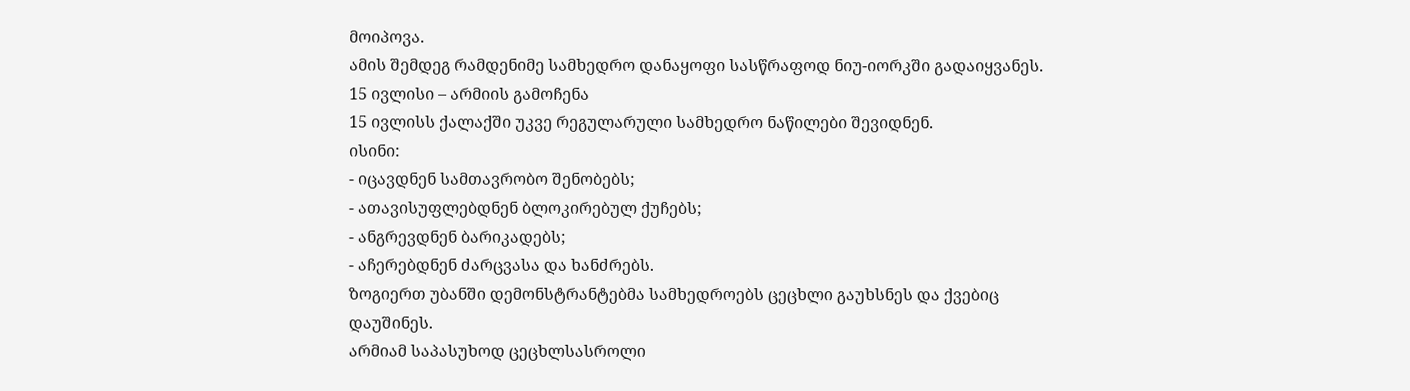მოიპოვა.
ამის შემდეგ რამდენიმე სამხედრო დანაყოფი სასწრაფოდ ნიუ-იორკში გადაიყვანეს.
15 ივლისი – არმიის გამოჩენა
15 ივლისს ქალაქში უკვე რეგულარული სამხედრო ნაწილები შევიდნენ.
ისინი:
- იცავდნენ სამთავრობო შენობებს;
- ათავისუფლებდნენ ბლოკირებულ ქუჩებს;
- ანგრევდნენ ბარიკადებს;
- აჩერებდნენ ძარცვასა და ხანძრებს.
ზოგიერთ უბანში დემონსტრანტებმა სამხედროებს ცეცხლი გაუხსნეს და ქვებიც დაუშინეს.
არმიამ საპასუხოდ ცეცხლსასროლი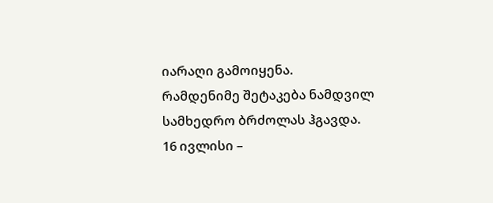იარაღი გამოიყენა.
რამდენიმე შეტაკება ნამდვილ სამხედრო ბრძოლას ჰგავდა.
16 ივლისი –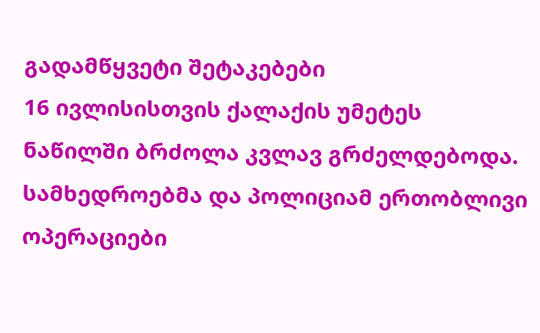გადამწყვეტი შეტაკებები
16 ივლისისთვის ქალაქის უმეტეს ნაწილში ბრძოლა კვლავ გრძელდებოდა.
სამხედროებმა და პოლიციამ ერთობლივი ოპერაციები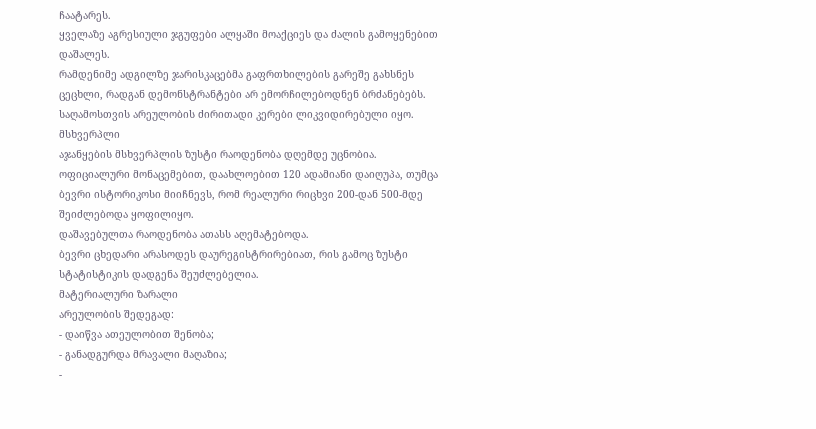ჩაატარეს.
ყველაზე აგრესიული ჯგუფები ალყაში მოაქციეს და ძალის გამოყენებით დაშალეს.
რამდენიმე ადგილზე ჯარისკაცებმა გაფრთხილების გარეშე გახსნეს ცეცხლი, რადგან დემონსტრანტები არ ემორჩილებოდნენ ბრძანებებს.
საღამოსთვის არეულობის ძირითადი კერები ლიკვიდირებული იყო.
მსხვერპლი
აჯანყების მსხვერპლის ზუსტი რაოდენობა დღემდე უცნობია.
ოფიციალური მონაცემებით, დაახლოებით 120 ადამიანი დაიღუპა, თუმცა ბევრი ისტორიკოსი მიიჩნევს, რომ რეალური რიცხვი 200-დან 500-მდე შეიძლებოდა ყოფილიყო.
დაშავებულთა რაოდენობა ათასს აღემატებოდა.
ბევრი ცხედარი არასოდეს დაურეგისტრირებიათ, რის გამოც ზუსტი სტატისტიკის დადგენა შეუძლებელია.
მატერიალური ზარალი
არეულობის შედეგად:
- დაიწვა ათეულობით შენობა;
- განადგურდა მრავალი მაღაზია;
-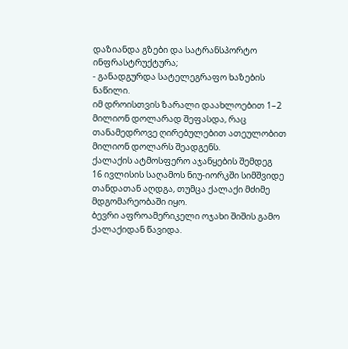დაზიანდა გზები და სატრანსპორტო ინფრასტრუქტურა;
- განადგურდა სატელეგრაფო ხაზების ნაწილი.
იმ დროისთვის ზარალი დაახლოებით 1–2 მილიონ დოლარად შეფასდა, რაც თანამედროვე ღირებულებით ათეულობით მილიონ დოლარს შეადგენს.
ქალაქის ატმოსფერო აჯანყების შემდეგ
16 ივლისის საღამოს ნიუ-იორკში სიმშვიდე თანდათან აღდგა, თუმცა ქალაქი მძიმე მდგომარეობაში იყო.
ბევრი აფროამერიკელი ოჯახი შიშის გამო ქალაქიდან წავიდა.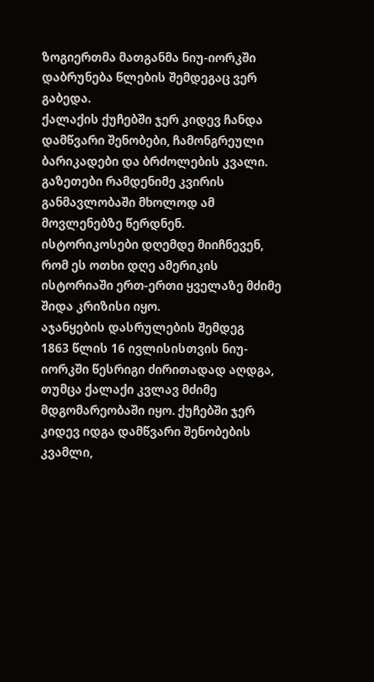ზოგიერთმა მათგანმა ნიუ-იორკში დაბრუნება წლების შემდეგაც ვერ გაბედა.
ქალაქის ქუჩებში ჯერ კიდევ ჩანდა დამწვარი შენობები, ჩამონგრეული ბარიკადები და ბრძოლების კვალი.
გაზეთები რამდენიმე კვირის განმავლობაში მხოლოდ ამ მოვლენებზე წერდნენ.
ისტორიკოსები დღემდე მიიჩნევენ, რომ ეს ოთხი დღე ამერიკის ისტორიაში ერთ-ერთი ყველაზე მძიმე შიდა კრიზისი იყო.
აჯანყების დასრულების შემდეგ
1863 წლის 16 ივლისისთვის ნიუ-იორკში წესრიგი ძირითადად აღდგა, თუმცა ქალაქი კვლავ მძიმე მდგომარეობაში იყო. ქუჩებში ჯერ კიდევ იდგა დამწვარი შენობების კვამლი,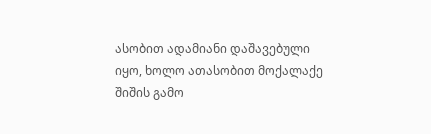ასობით ადამიანი დაშავებული იყო, ხოლო ათასობით მოქალაქე შიშის გამო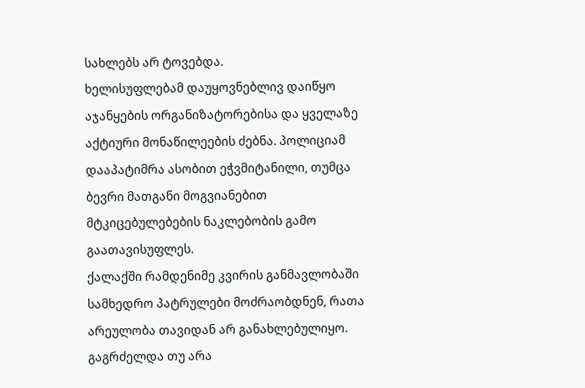სახლებს არ ტოვებდა.
ხელისუფლებამ დაუყოვნებლივ დაიწყო აჯანყების ორგანიზატორებისა და ყველაზე აქტიური მონაწილეების ძებნა. პოლიციამ დააპატიმრა ასობით ეჭვმიტანილი, თუმცა ბევრი მათგანი მოგვიანებით მტკიცებულებების ნაკლებობის გამო გაათავისუფლეს.
ქალაქში რამდენიმე კვირის განმავლობაში სამხედრო პატრულები მოძრაობდნენ, რათა არეულობა თავიდან არ განახლებულიყო.
გაგრძელდა თუ არა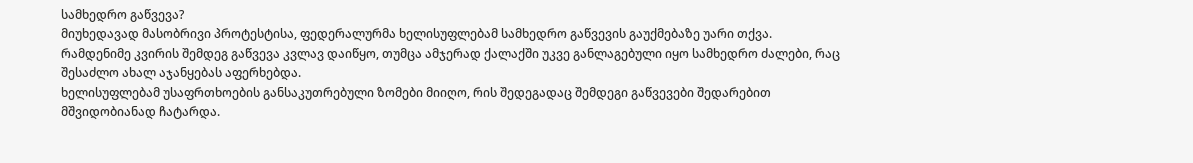სამხედრო გაწვევა?
მიუხედავად მასობრივი პროტესტისა, ფედერალურმა ხელისუფლებამ სამხედრო გაწვევის გაუქმებაზე უარი თქვა.
რამდენიმე კვირის შემდეგ გაწვევა კვლავ დაიწყო, თუმცა ამჯერად ქალაქში უკვე განლაგებული იყო სამხედრო ძალები, რაც შესაძლო ახალ აჯანყებას აფერხებდა.
ხელისუფლებამ უსაფრთხოების განსაკუთრებული ზომები მიიღო, რის შედეგადაც შემდეგი გაწვევები შედარებით მშვიდობიანად ჩატარდა.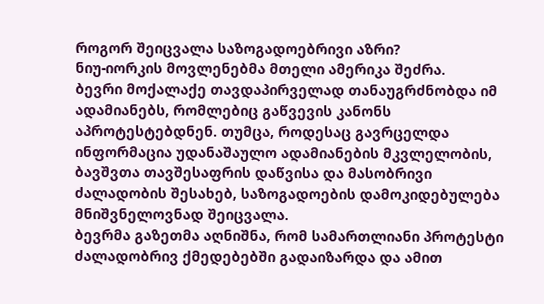როგორ შეიცვალა საზოგადოებრივი აზრი?
ნიუ-იორკის მოვლენებმა მთელი ამერიკა შეძრა.
ბევრი მოქალაქე თავდაპირველად თანაუგრძნობდა იმ ადამიანებს, რომლებიც გაწვევის კანონს აპროტესტებდნენ. თუმცა, როდესაც გავრცელდა ინფორმაცია უდანაშაულო ადამიანების მკვლელობის, ბავშვთა თავშესაფრის დაწვისა და მასობრივი ძალადობის შესახებ, საზოგადოების დამოკიდებულება მნიშვნელოვნად შეიცვალა.
ბევრმა გაზეთმა აღნიშნა, რომ სამართლიანი პროტესტი ძალადობრივ ქმედებებში გადაიზარდა და ამით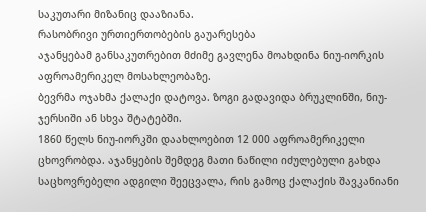საკუთარი მიზანიც დააზიანა.
რასობრივი ურთიერთობების გაუარესება
აჯანყებამ განსაკუთრებით მძიმე გავლენა მოახდინა ნიუ-იორკის აფროამერიკელ მოსახლეობაზე.
ბევრმა ოჯახმა ქალაქი დატოვა. ზოგი გადავიდა ბრუკლინში, ნიუ-ჯერსიში ან სხვა შტატებში.
1860 წელს ნიუ-იორკში დაახლოებით 12 000 აფროამერიკელი ცხოვრობდა. აჯანყების შემდეგ მათი ნაწილი იძულებული გახდა საცხოვრებელი ადგილი შეეცვალა, რის გამოც ქალაქის შავკანიანი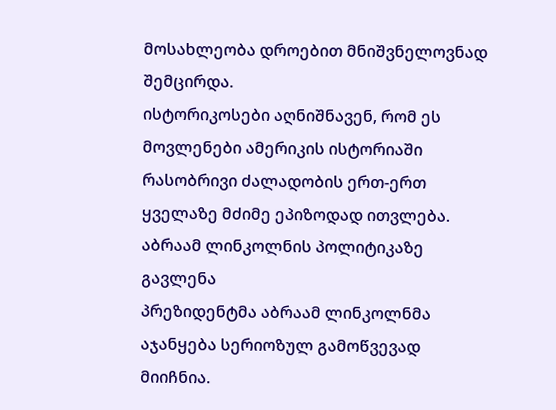მოსახლეობა დროებით მნიშვნელოვნად შემცირდა.
ისტორიკოსები აღნიშნავენ, რომ ეს მოვლენები ამერიკის ისტორიაში რასობრივი ძალადობის ერთ-ერთ ყველაზე მძიმე ეპიზოდად ითვლება.
აბრაამ ლინკოლნის პოლიტიკაზე გავლენა
პრეზიდენტმა აბრაამ ლინკოლნმა აჯანყება სერიოზულ გამოწვევად მიიჩნია.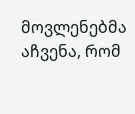მოვლენებმა აჩვენა, რომ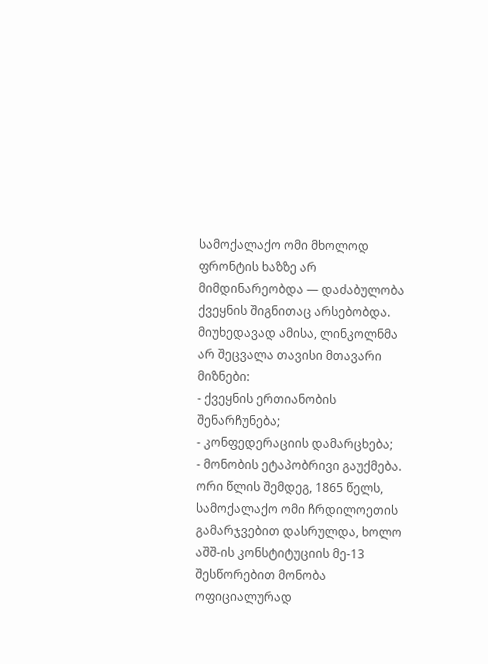სამოქალაქო ომი მხოლოდ ფრონტის ხაზზე არ მიმდინარეობდა — დაძაბულობა ქვეყნის შიგნითაც არსებობდა.
მიუხედავად ამისა, ლინკოლნმა არ შეცვალა თავისი მთავარი მიზნები:
- ქვეყნის ერთიანობის შენარჩუნება;
- კონფედერაციის დამარცხება;
- მონობის ეტაპობრივი გაუქმება.
ორი წლის შემდეგ, 1865 წელს, სამოქალაქო ომი ჩრდილოეთის გამარჯვებით დასრულდა, ხოლო აშშ-ის კონსტიტუციის მე-13 შესწორებით მონობა ოფიციალურად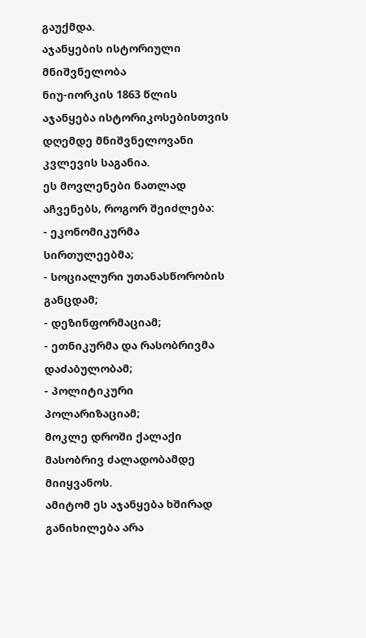გაუქმდა.
აჯანყების ისტორიული მნიშვნელობა
ნიუ-იორკის 1863 წლის აჯანყება ისტორიკოსებისთვის დღემდე მნიშვნელოვანი კვლევის საგანია.
ეს მოვლენები ნათლად აჩვენებს, როგორ შეიძლება:
- ეკონომიკურმა სირთულეებმა;
- სოციალური უთანასწორობის განცდამ;
- დეზინფორმაციამ;
- ეთნიკურმა და რასობრივმა დაძაბულობამ;
- პოლიტიკური პოლარიზაციამ;
მოკლე დროში ქალაქი მასობრივ ძალადობამდე მიიყვანოს.
ამიტომ ეს აჯანყება ხშირად განიხილება არა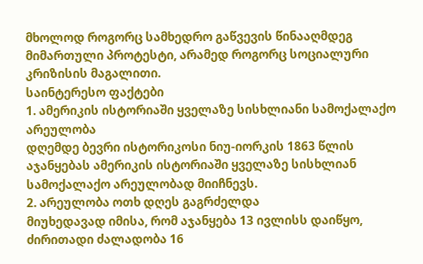მხოლოდ როგორც სამხედრო გაწვევის წინააღმდეგ მიმართული პროტესტი, არამედ როგორც სოციალური კრიზისის მაგალითი.
საინტერესო ფაქტები
1. ამერიკის ისტორიაში ყველაზე სისხლიანი სამოქალაქო არეულობა
დღემდე ბევრი ისტორიკოსი ნიუ-იორკის 1863 წლის აჯანყებას ამერიკის ისტორიაში ყველაზე სისხლიან სამოქალაქო არეულობად მიიჩნევს.
2. არეულობა ოთხ დღეს გაგრძელდა
მიუხედავად იმისა, რომ აჯანყება 13 ივლისს დაიწყო, ძირითადი ძალადობა 16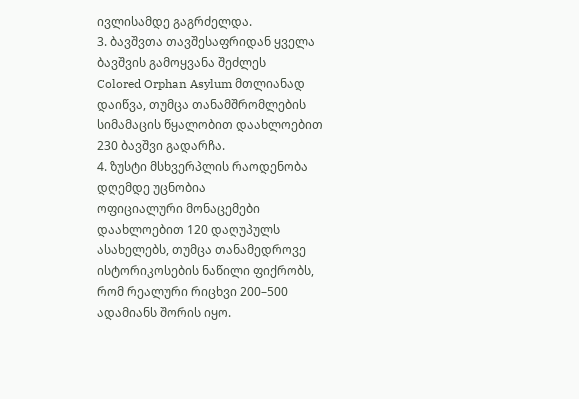ივლისამდე გაგრძელდა.
3. ბავშვთა თავშესაფრიდან ყველა ბავშვის გამოყვანა შეძლეს
Colored Orphan Asylum მთლიანად დაიწვა, თუმცა თანამშრომლების სიმამაცის წყალობით დაახლოებით 230 ბავშვი გადარჩა.
4. ზუსტი მსხვერპლის რაოდენობა დღემდე უცნობია
ოფიციალური მონაცემები დაახლოებით 120 დაღუპულს ასახელებს, თუმცა თანამედროვე ისტორიკოსების ნაწილი ფიქრობს, რომ რეალური რიცხვი 200–500 ადამიანს შორის იყო.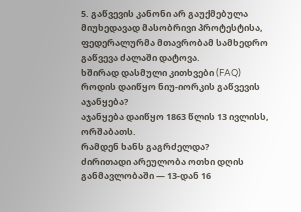5. გაწვევის კანონი არ გაუქმებულა
მიუხედავად მასობრივი პროტესტისა, ფედერალურმა მთავრობამ სამხედრო გაწვევა ძალაში დატოვა.
ხშირად დასმული კითხვები (FAQ)
როდის დაიწყო ნიუ-იორკის გაწვევის აჯანყება?
აჯანყება დაიწყო 1863 წლის 13 ივლისს, ორშაბათს.
რამდენ ხანს გაგრძელდა?
ძირითადი არეულობა ოთხი დღის განმავლობაში — 13-დან 16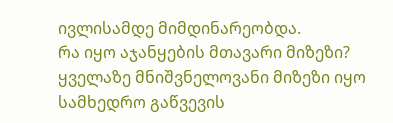ივლისამდე მიმდინარეობდა.
რა იყო აჯანყების მთავარი მიზეზი?
ყველაზე მნიშვნელოვანი მიზეზი იყო სამხედრო გაწვევის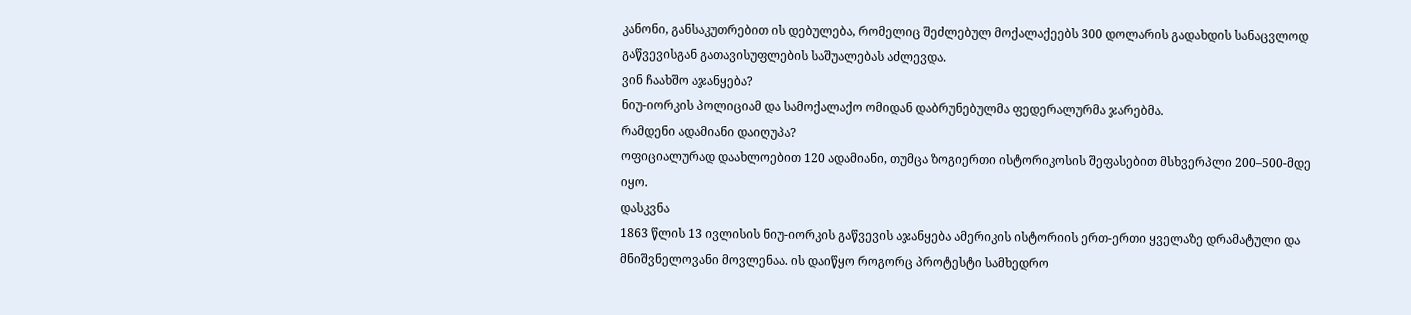კანონი, განსაკუთრებით ის დებულება, რომელიც შეძლებულ მოქალაქეებს 300 დოლარის გადახდის სანაცვლოდ გაწვევისგან გათავისუფლების საშუალებას აძლევდა.
ვინ ჩაახშო აჯანყება?
ნიუ-იორკის პოლიციამ და სამოქალაქო ომიდან დაბრუნებულმა ფედერალურმა ჯარებმა.
რამდენი ადამიანი დაიღუპა?
ოფიციალურად დაახლოებით 120 ადამიანი, თუმცა ზოგიერთი ისტორიკოსის შეფასებით მსხვერპლი 200–500-მდე იყო.
დასკვნა
1863 წლის 13 ივლისის ნიუ-იორკის გაწვევის აჯანყება ამერიკის ისტორიის ერთ-ერთი ყველაზე დრამატული და მნიშვნელოვანი მოვლენაა. ის დაიწყო როგორც პროტესტი სამხედრო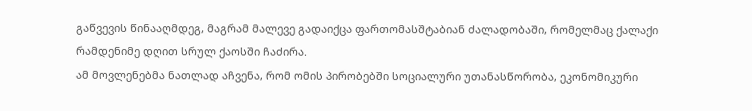გაწვევის წინააღმდეგ, მაგრამ მალევე გადაიქცა ფართომასშტაბიან ძალადობაში, რომელმაც ქალაქი რამდენიმე დღით სრულ ქაოსში ჩაძირა.
ამ მოვლენებმა ნათლად აჩვენა, რომ ომის პირობებში სოციალური უთანასწორობა, ეკონომიკური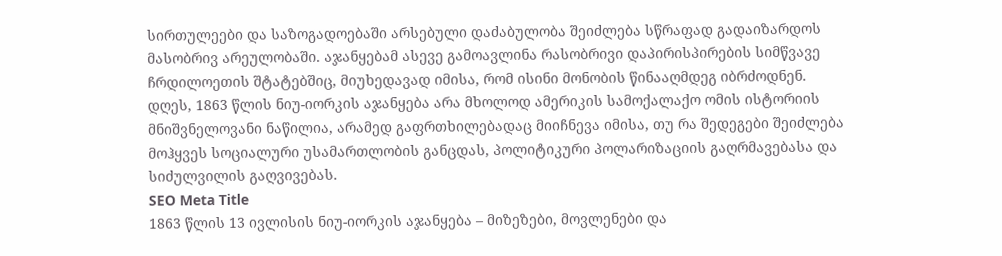სირთულეები და საზოგადოებაში არსებული დაძაბულობა შეიძლება სწრაფად გადაიზარდოს მასობრივ არეულობაში. აჯანყებამ ასევე გამოავლინა რასობრივი დაპირისპირების სიმწვავე ჩრდილოეთის შტატებშიც, მიუხედავად იმისა, რომ ისინი მონობის წინააღმდეგ იბრძოდნენ.
დღეს, 1863 წლის ნიუ-იორკის აჯანყება არა მხოლოდ ამერიკის სამოქალაქო ომის ისტორიის მნიშვნელოვანი ნაწილია, არამედ გაფრთხილებადაც მიიჩნევა იმისა, თუ რა შედეგები შეიძლება მოჰყვეს სოციალური უსამართლობის განცდას, პოლიტიკური პოლარიზაციის გაღრმავებასა და სიძულვილის გაღვივებას.
SEO Meta Title
1863 წლის 13 ივლისის ნიუ-იორკის აჯანყება – მიზეზები, მოვლენები და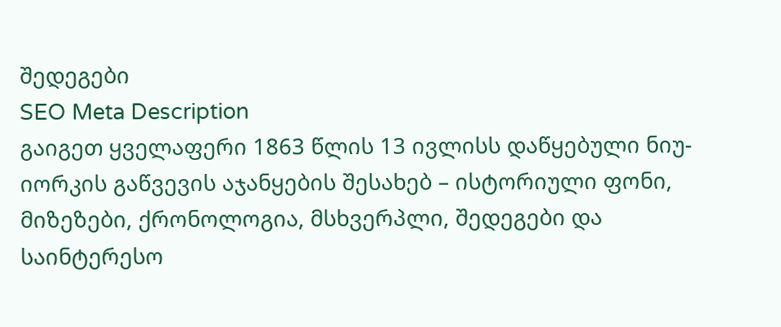შედეგები
SEO Meta Description
გაიგეთ ყველაფერი 1863 წლის 13 ივლისს დაწყებული ნიუ-იორკის გაწვევის აჯანყების შესახებ – ისტორიული ფონი, მიზეზები, ქრონოლოგია, მსხვერპლი, შედეგები და საინტერესო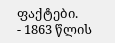ფაქტები.
- 1863 წლის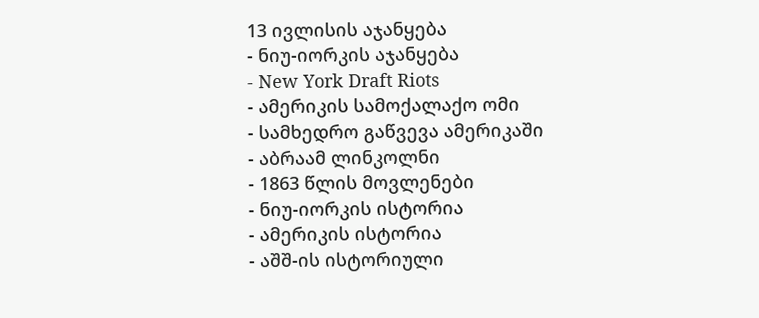13 ივლისის აჯანყება
- ნიუ-იორკის აჯანყება
- New York Draft Riots
- ამერიკის სამოქალაქო ომი
- სამხედრო გაწვევა ამერიკაში
- აბრაამ ლინკოლნი
- 1863 წლის მოვლენები
- ნიუ-იორკის ისტორია
- ამერიკის ისტორია
- აშშ-ის ისტორიული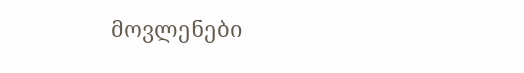მოვლენები